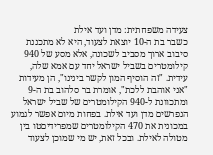צעידה משפחתית: מדן ועד אילת
כשבר בת ה-10 יוצאת לצעוד, היא לא מתכננת סיבוב ארוך מסביב לשכונה, אלא מסע של 940 קילומטרים בשביל ישראל יחד עם אמא שלה, עידית. "זה הוסיף המון לקשר בינינו", הן מעידות
"אני אוהבת ללכת", אומרת בר סלהוב בת ה-9 ומתכוונת ל-940 הקילומטרים של שביל ישראל הנפרשים מדן ועד אילת. בפחות מיום אפשר לגמוע במכונית את 470 הקילומטרים שמפרידיםטו בין מטולה לאילת. ובכל זאת, יש מי שמוכן לצעוד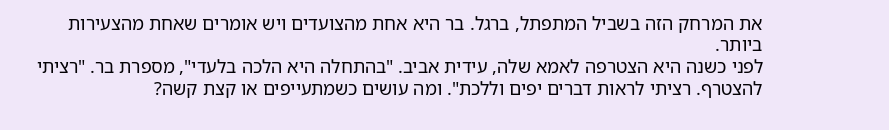את המרחק הזה בשביל המתפתל, ברגל. בר היא אחת מהצועדים ויש אומרים שאחת מהצעירות ביותר.
לפני כשנה היא הצטרפה לאמא שלה, עידית אביב. "בהתחלה היא הלכה בלעדי", מספרת בר. "רציתי להצטרף. רציתי לראות דברים יפים וללכת". ומה עושים כשמתעייפים או קצת קשה?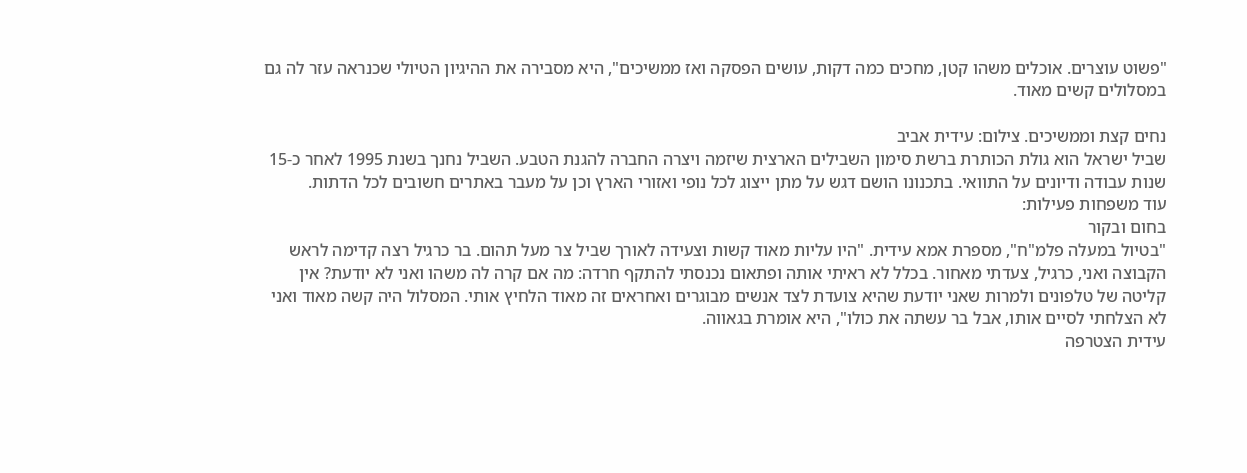"פשוט עוצרים. אוכלים משהו קטן, מחכים כמה דקות, עושים הפסקה ואז ממשיכים", היא מסבירה את ההיגיון הטיולי שכנראה עזר לה גם במסלולים קשים מאוד.

נחים קצת וממשיכים. צילום: עידית אביב
שביל ישראל הוא גולת הכותרת ברשת סימון השבילים הארצית שיזמה ויצרה החברה להגנת הטבע. השביל נחנך בשנת 1995 לאחר כ-15 שנות עבודה ודיונים על התוואי. בתכנונו הושם דגש על מתן ייצוג לכל נופי ואזורי הארץ וכן על מעבר באתרים חשובים לכל הדתות.
עוד משפחות פעילות:
בחום ובקור
"בטיול במעלה פלמ"ח", מספרת אמא עידית. "היו עליות מאוד קשות וצעידה לאורך שביל צר מעל תהום. בר כרגיל רצה קדימה לראש הקבוצה ואני, כרגיל, צעדתי מאחור. בכלל לא ראיתי אותה ופתאום נכנסתי להתקף חרדה: מה אם קרה לה משהו ואני לא יודעת? אין קליטה של טלפונים ולמרות שאני יודעת שהיא צועדת לצד אנשים מבוגרים ואחראים זה מאוד הלחיץ אותי. המסלול היה קשה מאוד ואני לא הצלחתי לסיים אותו, אבל בר עשתה את כולו", היא אומרת בגאווה.
עידית הצטרפה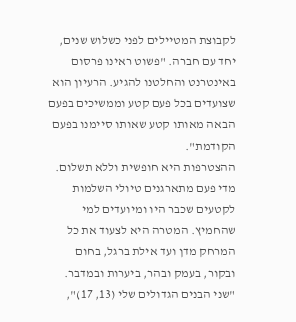לקבוצת המטיילים לפני כשלוש שנים, יחד עם חברה. "פשוט ראינו פרסום באינטרנט והחלטנו להגיע. הרעיון הוא שצועדים בכל פעם קטע וממשיכים בפעם הבאה מאותו קטע שאותו סיימנו בפעם הקודמת".
ההצטרפות היא חופשית וללא תשלום. מדי פעם מתארגנים טיולי השלמות לקטעים שכבר היו ומיועדים למי שהחמיץ. המטרה היא לצעוד את כל המרחק מדן ועד אילת ברגל, בחום ובקור, בעמק ובהר, ביערות ובמדבר.
"שני הבנים הגדולים שלי (13, 17)",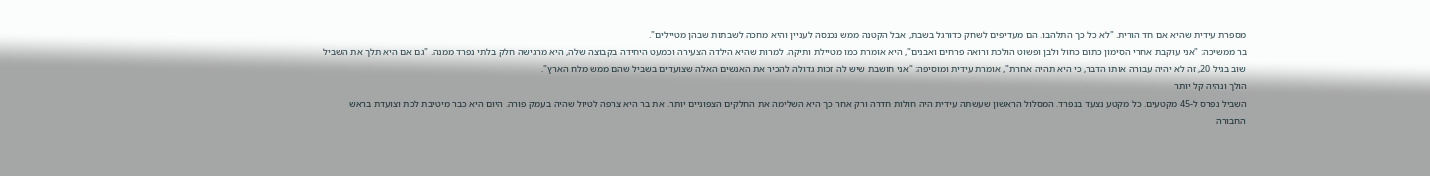מספרת עידית שהיא אם חד הורית. "לא כל כך התלהבו. הם מעדיפים לשחק כדורגל בשבת, אבל הקטנה ממש נכנסה לעניין והיא מחכה לשבתות שבהן מטיילים".
בר ממשיכה: "אני עוקבת אחרי הסימון כתום כחול ולבן ופשוט הולכת ורואה פרחים ואבנים", היא אומרת כמו מטיילת ותיקה. למרות שהיא הילדה הצעירה וכמעט היחידה בקבוצה שלה, היא מרגישה חלק בלתי נפרד ממנה. "גם אם היא תלך את השביל שוב בגיל 20, זה לא יהיה עבורה אותו הדבר, כי היא תהיה אחרת", אומרת עידית ומוסיפה: "אני חושבת שיש לה זכות גדולה להכיר את האנשים האלה שצועדים בשביל שהם ממש מלח הארץ".
הולך ונהיה קל יותר
השביל נפרס ל-45 מקטעים. כל מקטע נצעד בנפרד. המסלול הראשון שעשתה עידית היה חולות חדרה ורק אחר כך היא השלימה את החלקים הצפוניים יותר. את בר היא צרפה לטיול שהיה בעמק פורה. היום היא כבר מיטיבת לכת וצועדת בראש החבורה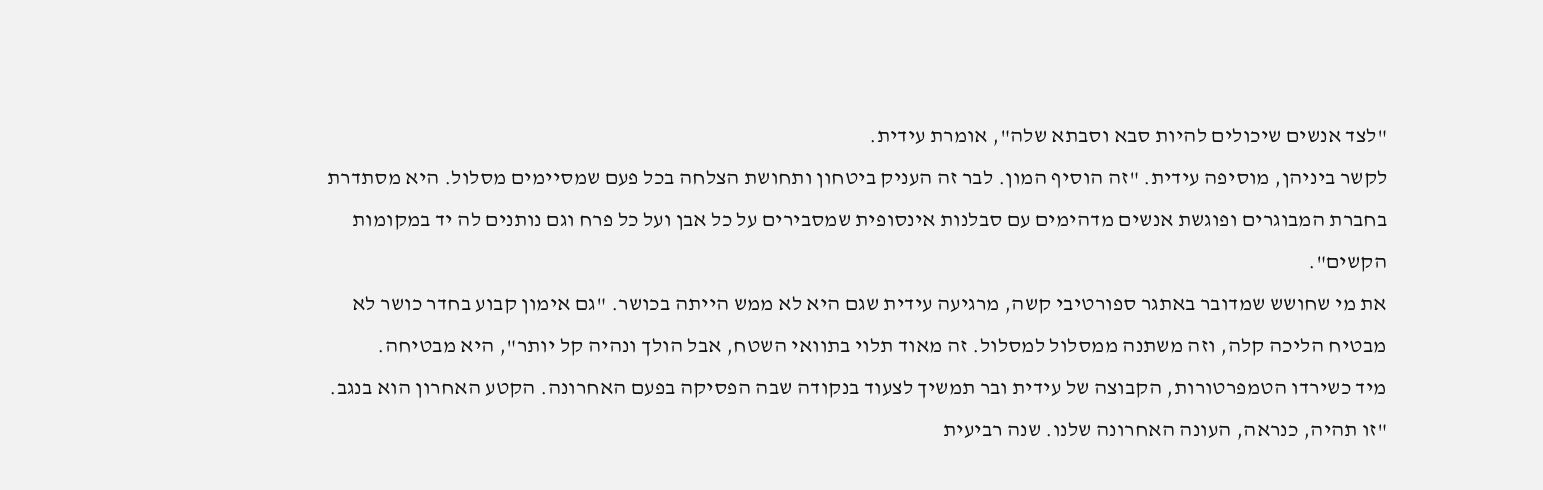"לצד אנשים שיכולים להיות סבא וסבתא שלה", אומרת עידית.
לקשר ביניהן, מוסיפה עידית. "זה הוסיף המון. לבר זה העניק ביטחון ותחושת הצלחה בכל פעם שמסיימים מסלול. היא מסתדרת בחברת המבוגרים ופוגשת אנשים מדהימים עם סבלנות אינסופית שמסבירים על כל אבן ועל כל פרח וגם נותנים לה יד במקומות הקשים".
את מי שחושש שמדובר באתגר ספורטיבי קשה, מרגיעה עידית שגם היא לא ממש הייתה בכושר. "גם אימון קבוע בחדר כושר לא מבטיח הליכה קלה, וזה משתנה ממסלול למסלול. זה מאוד תלוי בתוואי השטח, אבל הולך ונהיה קל יותר", היא מבטיחה.
מיד כשירדו הטמפרטורות, הקבוצה של עידית ובר תמשיך לצעוד בנקודה שבה הפסיקה בפעם האחרונה. הקטע האחרון הוא בנגב. "זו תהיה, כנראה, העונה האחרונה שלנו. שנה רביעית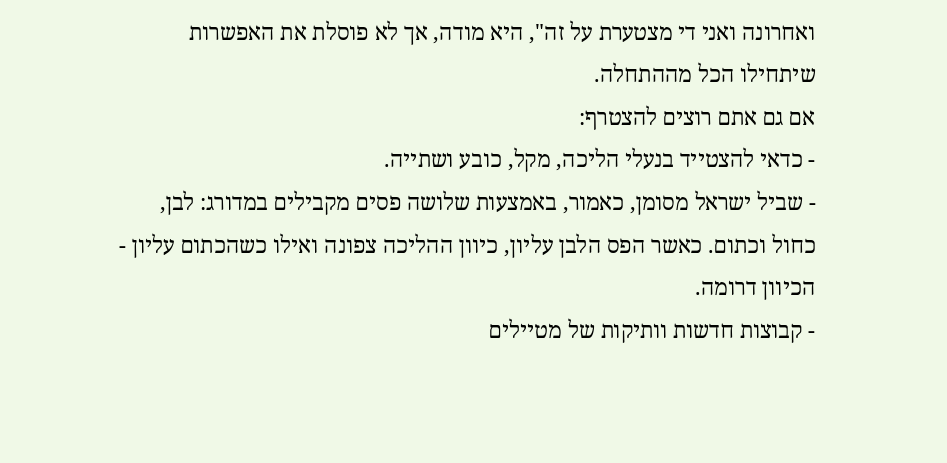ואחרונה ואני די מצטערת על זה", היא מודה, אך לא פוסלת את האפשרות שיתחילו הכל מההתחלה.
אם גם אתם רוצים להצטרף:
- כדאי להצטייד בנעלי הליכה, מקל, כובע ושתייה.
- שביל ישראל מסומן, כאמור, באמצעות שלושה פסים מקבילים במדורג: לבן, כחול וכתום. כאשר הפס הלבן עליון, כיוון ההליכה צפונה ואילו כשהכתום עליון - הכיוון דרומה.
- קבוצות חדשות וותיקות של מטיילים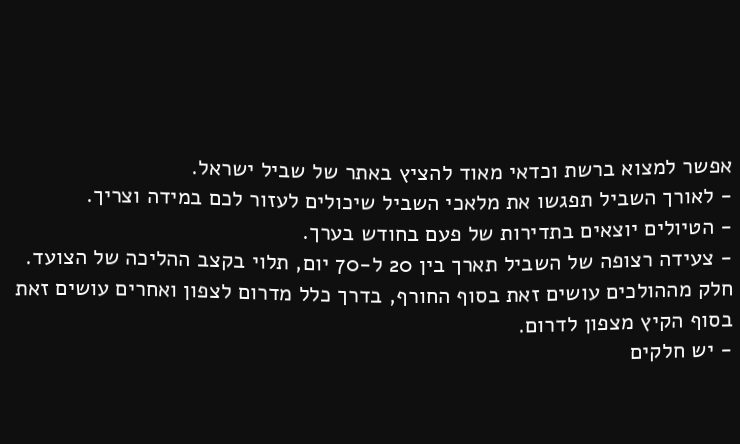אפשר למצוא ברשת וכדאי מאוד להציץ באתר של שביל ישראל.
- לאורך השביל תפגשו את מלאכי השביל שיכולים לעזור לכם במידה וצריך.
- הטיולים יוצאים בתדירות של פעם בחודש בערך.
- צעידה רצופה של השביל תארך בין 20 ל-70 יום, תלוי בקצב ההליכה של הצועד. חלק מההולכים עושים זאת בסוף החורף, בדרך כלל מדרום לצפון ואחרים עושים זאת בסוף הקיץ מצפון לדרום.
- יש חלקים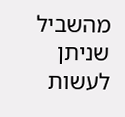מהשביל שניתן לעשות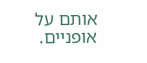אותם על אופניים.